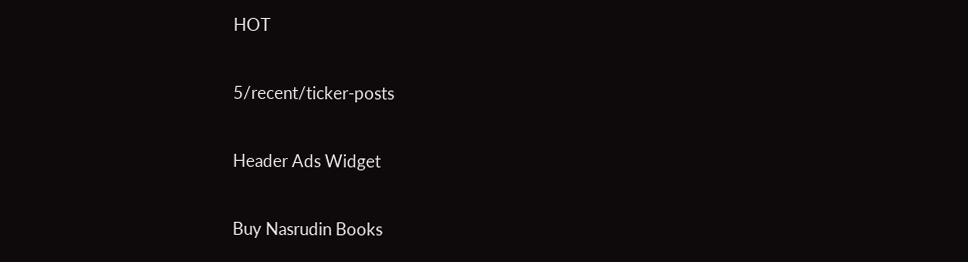HOT

5/recent/ticker-posts

Header Ads Widget

Buy Nasrudin Books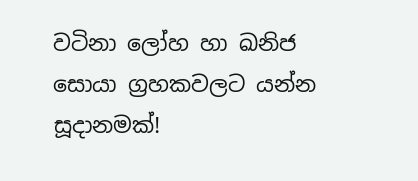වටිනා ලෝහ හා ඛනිජ සොයා ග්‍රහකවලට යන්න සූදානමක්!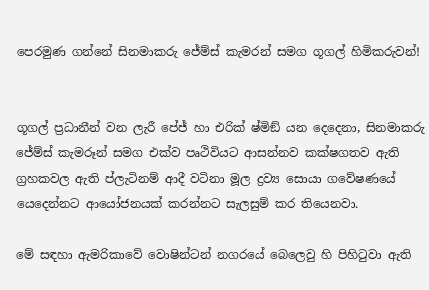පෙරමුණ ගන්නේ සිනමාකරු ජේම්ස් කැමරන් සමග ගූගල් හිමිකරුවන්!


ගූගල් ප්‍රධානීන් වන ලැරී පේජ් හා එරික් ෂ්මිඞ් යන දෙදෙනා, සිනමාකරු ජේම්ස් කැමරූන් සමග එක්ව පෘථිවියට ආසන්නව කක්ෂගතව ඇති ග්‍රහකවල ඇති ප්ලැටිනම් ආදී වටිනා මූල ද්‍රව්‍ය සොයා ගවේෂණයේ යෙදෙන්නට ආයෝජනයක් කරන්නට සැලසුම් කර තියෙනවා.

මේ සඳහා ඇමරිකාවේ වොෂින්ටන් නගරයේ බෙලෙවු හි පිහිටුවා ඇති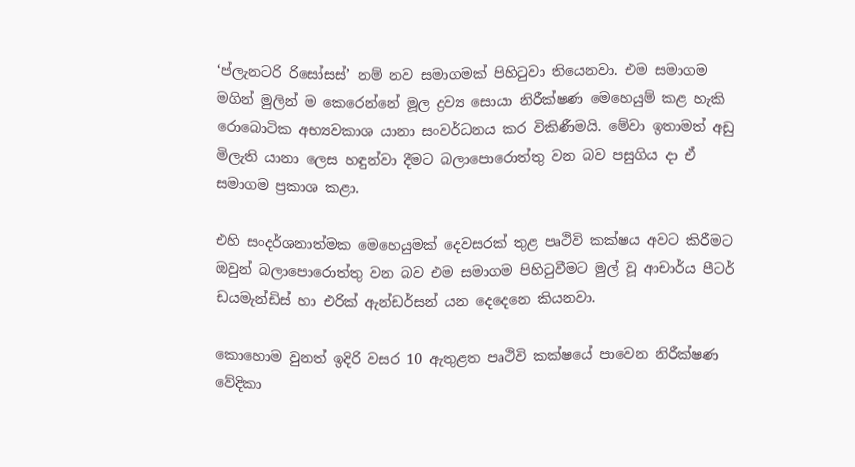‘ප්ලැනටරි රිසෝසස්’ නම් නව සමාගමක් පිහිටුවා තියෙනවා. එම සමාගම මගින් මුලින් ම කෙරෙන්නේ මූල ද්‍රව්‍ය සොයා නිරීක්ෂණ මෙහෙයුම් කළ හැකි රොබොටික අභ්‍යවකාශ යානා සංවර්ධනය කර විකිණීමයි. මේවා ඉතාමත් අඩු මිලැති යානා ලෙස හඳුන්වා දීමට බලාපොරොත්තු වන බව පසුගිය දා ඒ සමාගම ප්‍රකාශ කළා.

එහි සංදර්ශනාත්මක මෙහෙයුමක් දෙවසරක් තුළ පෘථිවි කක්ෂය අවට කිරීමට ඔවුන් බලාපොරොත්තු වන බව එම සමාගම පිහිටුවීමට මුල් වූ ආචාර්ය පීටර් ඩයමැන්ඩිස් හා එරික් ඇන්ඩර්සන් යන දෙදෙනෙ කියනවා.

කොහොම වුනත් ඉදිරි වසර 10 ඇතුළත පෘථිවි කක්ෂයේ පාවෙන නිරීක්ෂණ වේදිකා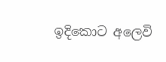ඉදිකොට අලෙවි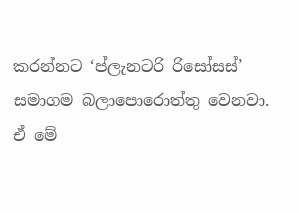කරන්නට ‘ප්ලැනටරි රිසෝසස්’ සමාගම බලාපොරොත්තු වෙනවා. ඒ මේ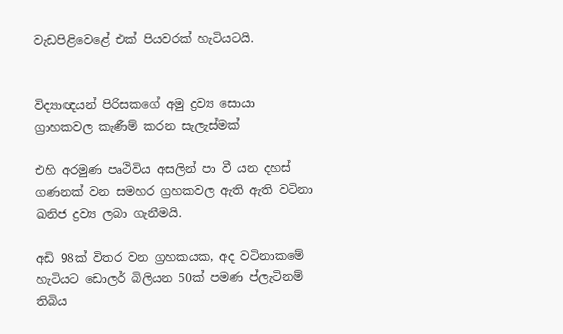වැඩපිළිවෙළේ එක් පියවරක් හැටියටයි.


විද්‍යාඥයන් පිරිසකගේ අමු ද්‍රව්‍ය සොයා ග්‍රාහකවල කැණීම් කරන සැලැස්මක්

එහි අරමුණ පෘථිවිය අසලින් පා වී යන දහස් ගණනක් වන සමහර ග්‍රහකවල ඇති ඇති වටිනා ඛනිජ ද්‍රව්‍ය ලබා ගැනීමයි.

අඩි 98ක් විතර වන ග්‍රහකයක, අද වටිනාකමේ හැටියට ඩොලර් බිලියන 50ක් පමණ ප්ලැටිනම් තිබිය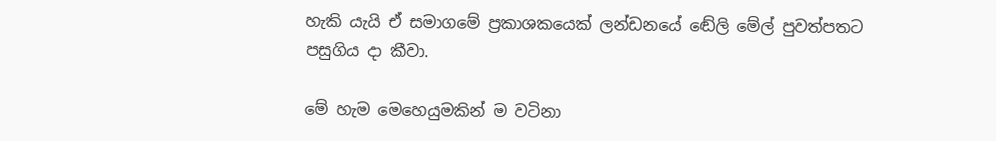හැකි යැයි ඒ සමාගමේ ප්‍රකාශකයෙක් ලන්ඩනයේ ඬේලි මේල් පුවත්පතට පසුගිය දා කීවා.

මේ හැම මෙහෙයුමකින් ම වටිනා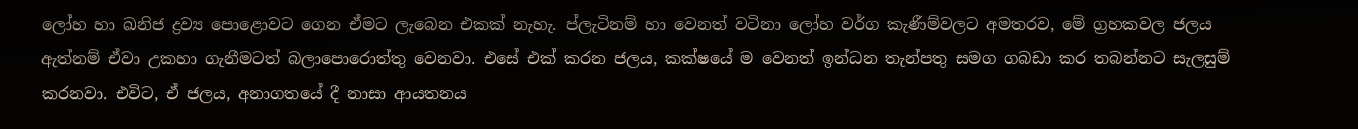ලෝහ හා ඛනිජ ද්‍රව්‍ය පොළොවට ගෙන ඒමට ලැබෙන එකක් නැහැ. ප්ලැටිනම් හා වෙනත් වටිනා ලෝහ වර්ග කැණීම්වලට අමතරව, මේ ග්‍රහකවල ජලය ඇත්නම් ඒවා උකහා ගැනීමටත් බලාපොරොත්තු වෙනවා. එසේ එක් කරන ජලය, කක්ෂයේ ම වෙනත් ඉන්ධන තැන්පතු සමග ගබඩා කර තබන්නට සැලසුම් කරනවා. එවිට, ඒ ජලය, අනාගතයේ දී නාසා ආයතනය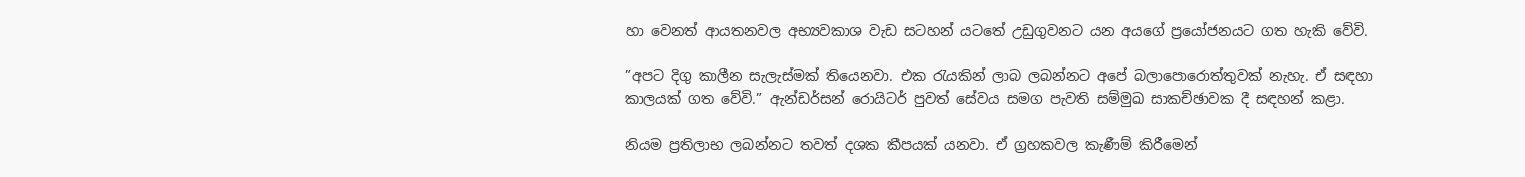හා වෙනත් ආයතනවල අභ්‍යවකාශ වැඩ සටහන් යටතේ උඩුගුවනට යන අයගේ ප්‍රයෝජනයට ගත හැකි වේවි.

”අපට දිගු කාලීන සැලැස්මක් තියෙනවා. එක රැයකින් ලාබ ලබන්නට අපේ බලාපොරොත්තුවක් නැහැ. ඒ සඳහා කාලයක් ගත වේවි.” ඇන්ඩර්සන් රොයිටර් පුවත් සේවය සමග පැවති සම්මුඛ සාකච්ඡාවක දී සඳහන් කළා.

නියම ප්‍රතිලාභ ලබන්නට තවත් දශක කීපයක් යනවා. ඒ ග්‍රහකවල කැණීම් කිරීමෙන්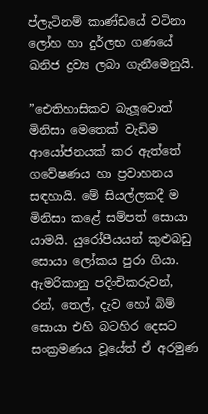ප්ලැටිනම් කාණ්ඩයේ වටිනා ලෝහ හා දුර්ලභ ගණයේ ඛනිජ ද්‍රව්‍ය ලබා ගැනීමෙනුයි.

”ඓතිහාසිකව බැලූවොත් මිනිසා මෙතෙක් වැඩිම ආයෝජනයක් කර ඇත්තේ ගවේෂණය හා ප්‍රවාහනය සඳහායි. මේ සියල්ලකදී ම මිනිසා කළේ සම්පත් සොයා යාමයි. යුරෝපීයයන් කුළුබඩු සොයා ලෝකය පුරා ගියා. ඇමරිකානු පදිංචිකරුවන්, රන්, තෙල්, දැව හෝ බිම් සොයා එහි බටහිර දෙසට සංක්‍රමණය වූයේත් ඒ අරමුණ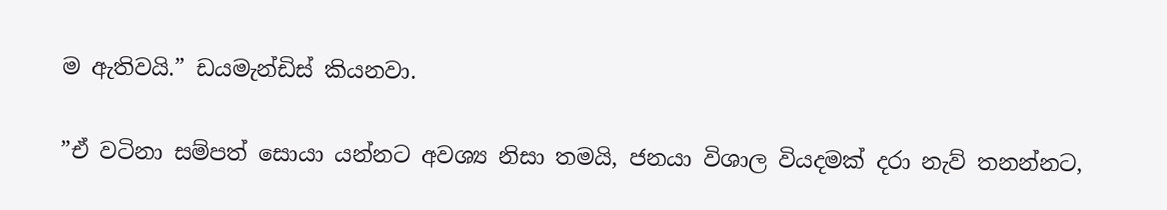ම ඇතිවයි.” ඩයමැන්ඩිස් කියනවා.

”ඒ වටිනා සම්පත් සොයා යන්නට අවශ්‍ය නිසා තමයි, ජනයා විශාල වියදමක් දරා නැව් තනන්නට,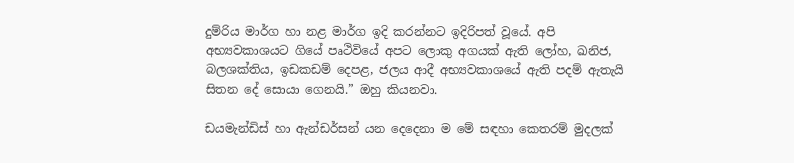දුම්රිය මාර්ග හා නළ මාර්ග ඉදි කරන්නට ඉදිරිපත් වූයේ. අපි අභ්‍යවකාශයට ගියේ පෘථිවියේ අපට ලොකු අගයක් ඇති ලෝහ, ඛනිජ, බලශක්තිය, ඉඩකඩම් දෙපළ, ජලය ආදී අභ්‍යවකාශයේ ඇති පදම් ඇතැයි සිතන දේ සොයා ගෙනයි.” ඔහු කියනවා.

ඩයමැන්ඩිස් හා ඇන්ඩර්සන් යන දෙදෙනා ම මේ සඳහා කෙතරම් මුදලක්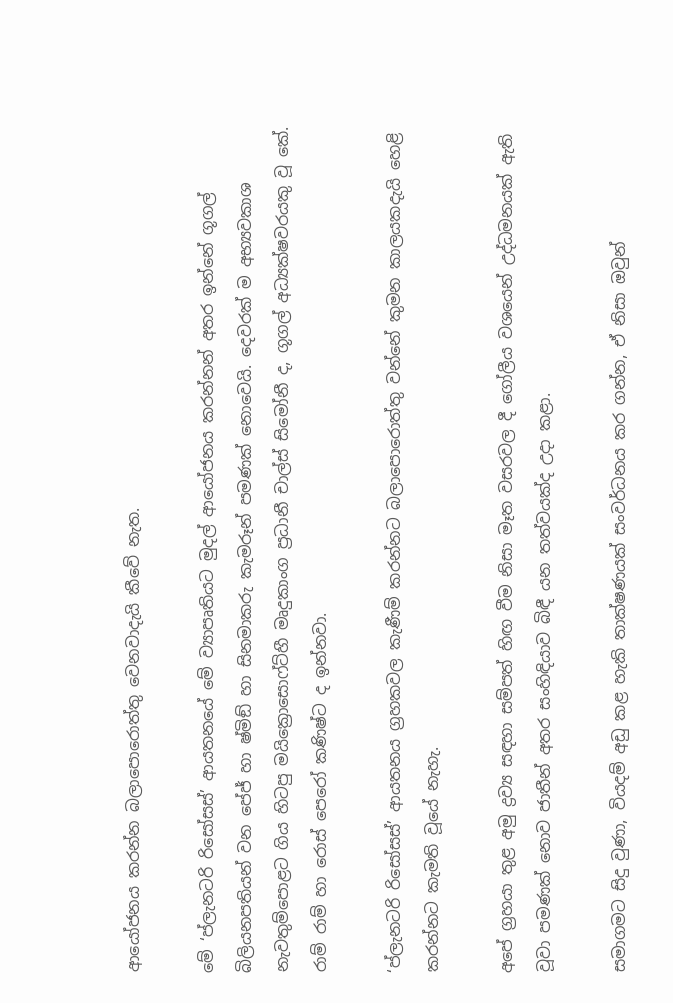ආයෝජනය කරන්න බලාපොරොත්තු වෙනවාදැයි කීවේ නැත.

මේ ‘ප්ලැනටරි රිසෝසස්’ ආයතනයේ මේ ව්‍යාපෘතියට මුදල් ආයෝජනය කරන්නන් අතර ඉන්නේ ගූගල් බිලියනපතියන් වන පේජ් හා ෂ්මිඞ් හා සිනමාකරු කැමරූන් පමණක් නොවෙයි. දෙවරක් ම අභ්‍යවකාශ නැවතුම්පොළට ගිය හිටපු මයික්‍රොසොෆ්ට්හී මෘදුකාංග ප්‍රධානී චාල්ස් සිමෝනී ද, ගූගල් අධ්‍යක්ෂවරයකු වූ කේ. රාම් රාම් හා රොස් පෙරෝ කණිෂ්ට ද ඉන්නවා.

‘ප්ලැනටරි රිසෝසස්’ ආයතනය ග්‍රහකවල කැණීම් කරන්නට බලාපොරොත්තු වන්නේ කුමන කාලයකදැයි හෙළි කරන්නට කැමති වූයේ නැහැ.

අපේ ග්‍රහයා තුළ අමු ද්‍රව්‍ය සඳහා සම්පත් හිඟ වීම නිසා මෑත වසරවල දී ගෝලීය වශයෙන් උද්ධමනයක් ඇති වූවා පමණක් නොව ජාතීන් අතර සංහිඳියාව බිඳී යන තත්වයක්ද උදා කළා.

සමාගමට සිදු වුණා, වියදම් අඩු කළ හැකි තාක්ෂණයක් සංවර්ධනය කර ගන්න, ඒ නිසා ඔවුන්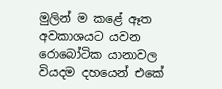මුලින් ම කළේ ඈත අවකාශයට යවන රොබෝටික යානාවල වියදම දහයෙන් එකේ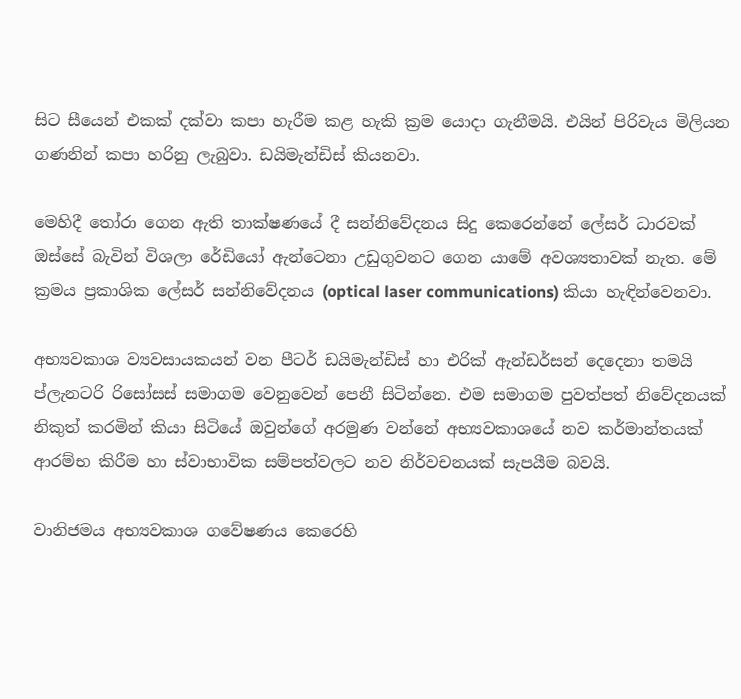සිට සීයෙන් එකක් දක්වා කපා හැරීම කළ හැකි ක්‍රම යොදා ගැනීමයි. එයින් පිරිවැය මිලියන ගණනින් කපා හරිනු ලැබුවා. ඩයිමැන්ඩිස් කියනවා.

මෙහිදී තෝරා ගෙන ඇති තාක්ෂණයේ දී සන්නිවේදනය සිදු කෙරෙන්නේ ලේසර් ධාරවක් ඔස්සේ බැවින් විශලා රේඩියෝ ඇන්ටෙනා උඩුගුවනට ගෙන යාමේ අවශ්‍යතාවක් නැත. මේ ක්‍රමය ප්‍රකාශික ලේසර් සන්නිවේදනය (optical laser communications) කියා හැඳින්වෙනවා.

අභ්‍යවකාශ ව්‍යවසායකයන් වන පීටර් ඩයිමැන්ඩිස් හා එරික් ඇන්ඩර්සන් දෙදෙනා තමයි ප්ලැනටරි රිසෝසස් සමාගම වෙනුවෙන් පෙනී සිටින්නෙ. එම සමාගම පුවත්පත් නිවේදනයක් නිකුත් කරමින් කියා සිටියේ ඔවුන්ගේ අරමුණ වන්නේ අභ්‍යවකාශයේ නව කර්මාන්තයක් ආරම්භ කිරීම හා ස්වාභාවික සම්පත්වලට නව නිර්වචනයක් සැපයීම බවයි.

වානිජමය අභ්‍යවකාශ ගවේෂණය කෙරෙහි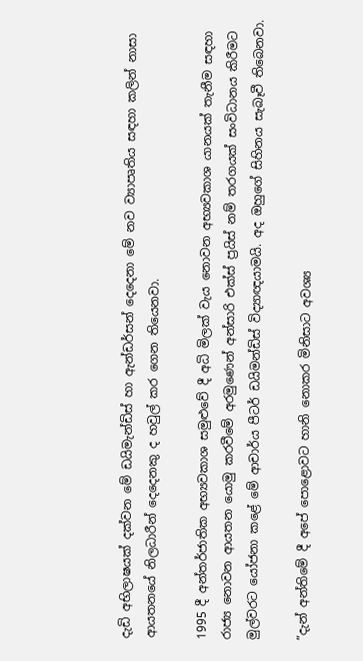දැඩි අභිලාෂයක් දක්වන මේ ඩයිමැන්ඩිස් හා ඇන්ඩර්සන් දෙදෙනා මේ නව ව්‍යාපෘතිය සඳහා කලින් නාසා ආයතනයේ නිලධාරීන් දෙදෙනකු ද හවුල් කර ගෙන තියෙනවා.

1995 දී අන්තර්ජාතික අභ්‍යවකාශ සමුළුවේ දී අධි මිලක් වැය නොවන අභ්‍යවකාශ යානයක් තැනීම සඳහා රාජ්‍ය නොවන ආයතන යොමු කරවීමේ අරමුණෙන් අන්සාරි එක්ස් ප්‍රයිස් නම් තරගයක් සංවිධානය කිරීමට මුල්වරට යෝජනා කළේ මේ ආචාර්ය පීටර් ඩයිමන්ඩිස් විද්‍යාඥයාමයි. අද ඔහුගේ සිහිනය සැබෑවී තිබෙනවා.

”දැන් අන්තිමේ දී අපේ පොළොවට හානි නොකර මිනිසාට අවශ්‍ය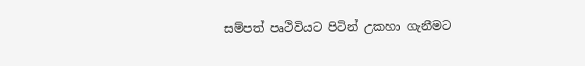සම්පත් පෘථිවියට පිටින් උකහා ගැනීමට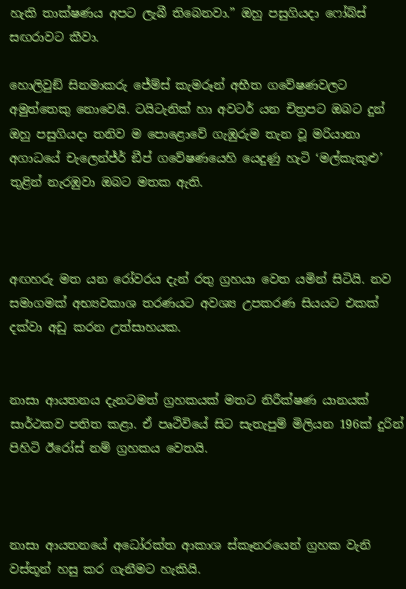හැකි තාක්ෂණය අපට ලැබී තිබෙනවා.” ඔහු පසුගියදා ෆෝබ්ස් සඟරාවට කීවා.

හොලිවුඞ් සිනමාකරු ජේම්ස් කැමරූන් අභීත ගවේෂණවලට අමුත්තෙකු නොවෙයි. ටයිටැනික් හා අවටර් යන චිත්‍රපට ඔබට දුන් ඔහු පසුගියදා තනිව ම පොළොවේ ගැඹුරුම තැන වූ මරියානා අගාධයේ චැලෙන්ජ්ර් ඞීප් ගවේෂණයෙහි යෙදුණු හැටි ‘මල්කැකුළු’ තුළින් නැරඹුවා ඔබට මතක ඇති.



අඟහරු මත යන රෝවරය දැන් රතු ග්‍රහයා වෙත යමින් සිටියි. නව සමාගමක් අභ්‍යවකාශ තරණයට අවශ්‍ය උපකරණ සියයට එකක් දක්වා අඩු කරන උත්සාහයක.


නාසා ආයතනය දැනටමත් ග්‍රහකයක් මතට නිරීක්ෂණ යානයක් සාර්ථකව පතිත කළා. ඒ පෘථිවියේ සිට සැතැපුම් මිලියන 196ක් දුරින් පිහිටි ඊරෝස් නම් ග්‍රහකය වෙතයි.



නාසා ආයතනයේ අධෝරක්ත ආකාශ ස්කෑනරයෙන් ග්‍රහක වැනි වස්තූන් හසු කර ගැනීමට හැකියි.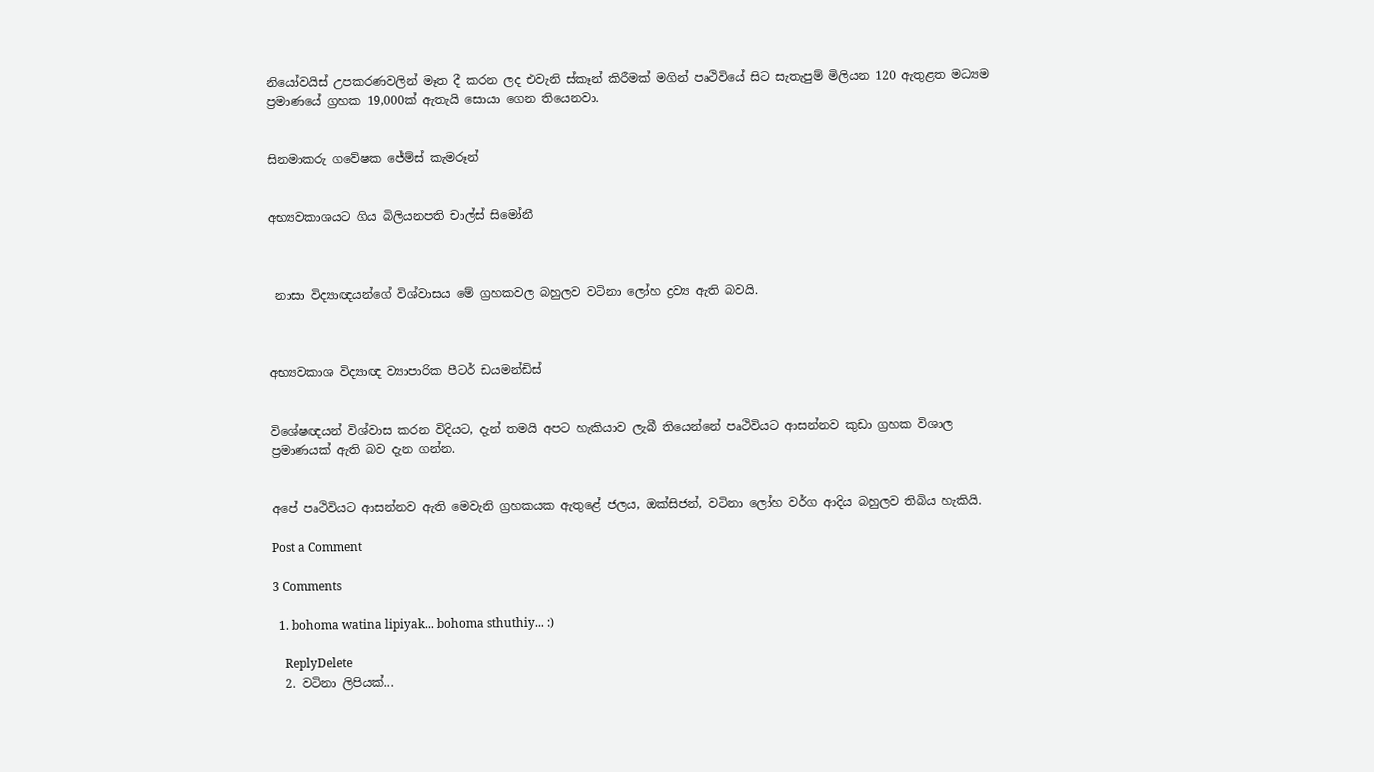නියෝවයිස් උපකරණවලින් මෑත දී කරන ලද එවැනි ස්කෑන් කිරීමක් මගින් පෘථිවියේ සිට සැතැපුම් මිලියන 120 ඇතුළත මධ්‍යම ප්‍රමාණයේ ග්‍රහක 19,000ක් ඇතැයි සොයා ගෙන තියෙනවා.


සිනමාකරු ගවේෂක ජේම්ස් කැමරූන්


අභ්‍යවකාශයට ගිය බිලියනපති චාල්ස් සිමෝනී



 නාසා විද්‍යාඥයන්ගේ විශ්වාසය මේ ග්‍රහකවල බහුලව වටිනා ලෝහ ද්‍රව්‍ය ඇති බවයි.



අභ්‍යවකාශ විද්‍යාඥ ව්‍යාපාරික පීටර් ඩයමන්ඩිස්


විශේෂඥයන් විශ්වාස කරන විදියට, දැන් තමයි අපට හැකියාව ලැබී තියෙන්නේ පෘථිවියට ආසන්නව කුඩා ග්‍රහක විශාල ප්‍රමාණයක් ඇති බව දැන ගන්න.


අපේ පෘථිවියට ආසන්නව ඇති මෙවැනි ග්‍රහකයක ඇතුළේ ජලය, ඔක්සිජන්, වටිනා ලෝහ වර්ග ආදිය බහුලව තිබිය හැකියි.

Post a Comment

3 Comments

  1. bohoma watina lipiyak... bohoma sthuthiy... :)

    ReplyDelete
  2. වටිනා ලිපියක්...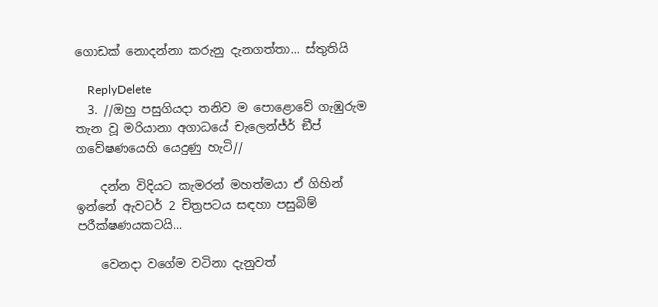ගොඩක් නොදන්නා කරුනු දැනගත්තා... ස්තුතියි

    ReplyDelete
  3. //ඔහු පසුගියදා තනිව ම පොළොවේ ගැඹුරුම තැන වූ මරියානා අගාධයේ චැලෙන්ජ්ර් ඞීප් ගවේෂණයෙහි යෙදුණු හැටි//

    දන්න විදියට කැමරන් මහත්මයා ඒ ගිහින් ඉන්නේ ඇවටර් 2 චිත්‍රපටය සඳහා පසුබිම් පරීක්ෂණයකටයි...

    වෙනදා වගේම වටිනා දැනුවත්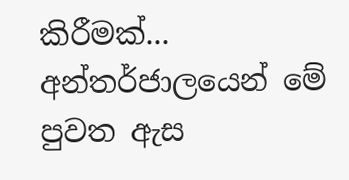කිරීමක්... අන්තර්ජාලයෙන් මේ පුවත ඇස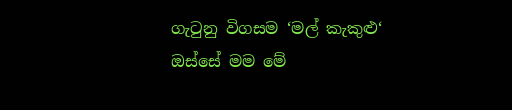ගැටුනු විගසම ‘මල් කැකුළු‘ ඔස්සේ මම මේ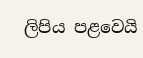ලිපිය පළවෙයි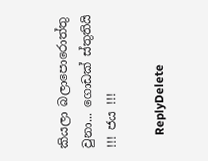කියලා බලාපොරොත්තු වුනා... ගොඩක් ස්තුතියි !!! ජය !!!

    ReplyDelete